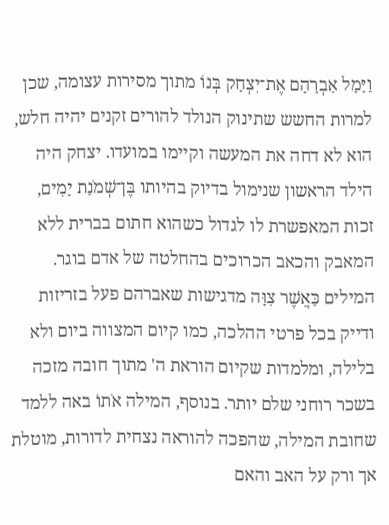וַיָּמָל אַבְרָהָם אֶת־יִצְחָק בְּנוֹ מתוך מסירות עצומה, שכן למרות החשש שתינוק הנולד להורים זקנים יהיה חלש, הוא לא דחה את המעשה וקיימו במועדו. יצחק היה הילד הראשון שנימול בדיוק בהיותו בֶּן־שְׁמֹנַת יָמִים, זכות המאפשרת לו לגדול כשהוא חתום בברית ללא המאבק והכאב הכרוכים בהחלטה של אדם בוגר. המילים כַּאֲשֶׁר צִוָּה מדגישות שאברהם פעל בזריזות ודייק בכל פרטי ההלכה, כמו קיום המצווה ביום ולא בלילה, ומלמדות שקיום הוראת ה' מתוך חובה מזכה בשכר רוחני שלם יותר. בנוסף, המילה אֹתוֹ באה ללמד שחובת המילה, שהפכה להוראה נצחית לדורות, מוטלת אך ורק על האב והאם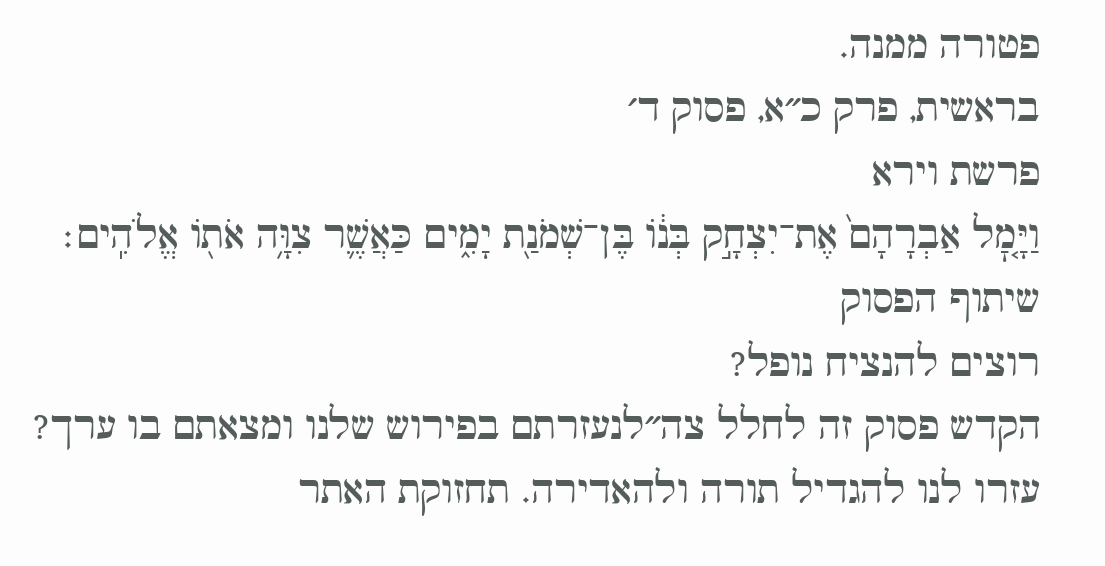פטורה ממנה.
בראשית, פרק כ״א, פסוק ד׳
פרשת וירא
וַיָּ֤מׇל אַבְרָהָם֙ אֶת־יִצְחָ֣ק בְּנ֔וֹ בֶּן־שְׁמֹנַ֖ת יָמִ֑ים כַּאֲשֶׁ֛ר צִוָּ֥ה אֹת֖וֹ אֱלֹהִֽים׃
שיתוף הפסוק
רוצים להנציח נופל?
הקדש פסוק זה לחלל צה״לנעזרתם בפירוש שלנו ומצאתם בו ערך?
עזרו לנו להגדיל תורה ולהאדירה. תחזוקת האתר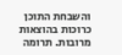והשבחת התוכן כרוכות בהוצאות מרובות. תרומה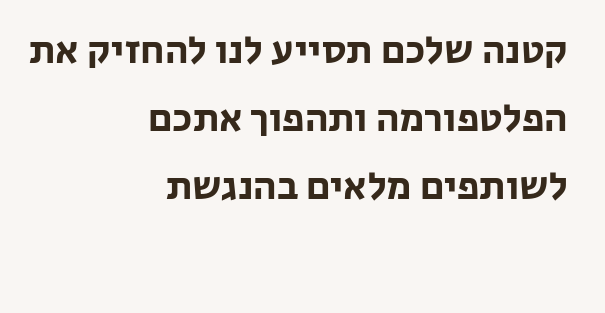קטנה שלכם תסייע לנו להחזיק את הפלטפורמה ותהפוך אתכם לשותפים מלאים בהנגשת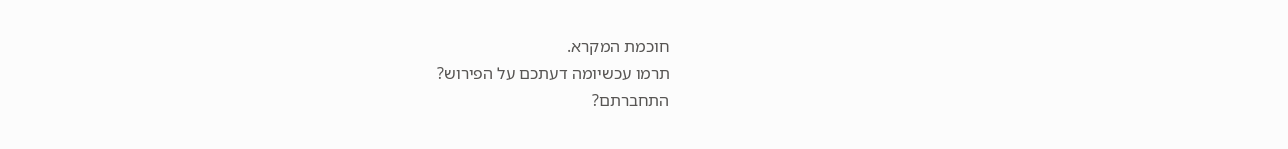חוכמת המקרא.
תרמו עכשיומה דעתכם על הפירוש?
התחברתם?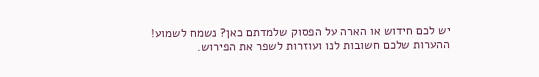יש לכם חידוש או הארה על הפסוק שלמדתם כאן? נשמח לשמוע!
ההערות שלכם חשובות לנו ועוזרות לשפר את הפירוש.